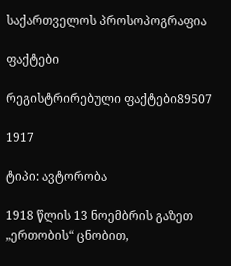საქართველოს პროსოპოგრაფია

ფაქტები

რეგისტრირებული ფაქტები89507

1917

ტიპი: ავტორობა

1918 წლის 13 ნოემბრის გაზეთ „ერთობის“ ცნობით,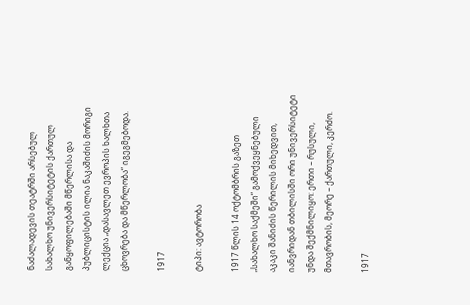ნაძალადევის თეატრში არსებულ სახალხო უნივერსიტეტის ქართულ განყოფილებაში მწერლისა და პუბლიცისტის ილია ნაკაშიძის მორიგი ლექცია „დასავლეთ ევროპის ხალხთა ცხოვრება და მწერლობა“ იგეგმებოდა.

1917

ტიპი: ავტორობა

1917 წლის 14 ოქტომბრის გაზეთ „სახალხო საქმეში“ გამოქვეყნებული აკაკი შანიძის წერილის მიხედვით, იანვრიდან თბილისში ორი უნივერსიტეტი უნდა შექმნილიყო: ერთი – რუსული, მთავრობის, მეორე – ქართული, კერძო.

1917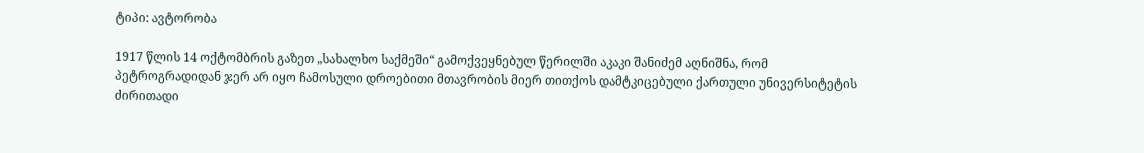ტიპი: ავტორობა

1917 წლის 14 ოქტომბრის გაზეთ „სახალხო საქმეში“ გამოქვეყნებულ წერილში აკაკი შანიძემ აღნიშნა, რომ პეტროგრადიდან ჯერ არ იყო ჩამოსული დროებითი მთავრობის მიერ თითქოს დამტკიცებული ქართული უნივერსიტეტის ძირითადი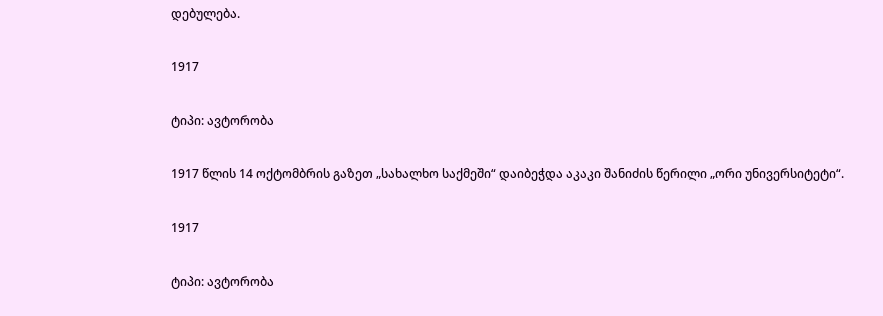დებულება.

1917

ტიპი: ავტორობა

1917 წლის 14 ოქტომბრის გაზეთ „სახალხო საქმეში“ დაიბეჭდა აკაკი შანიძის წერილი „ორი უნივერსიტეტი“.

1917

ტიპი: ავტორობა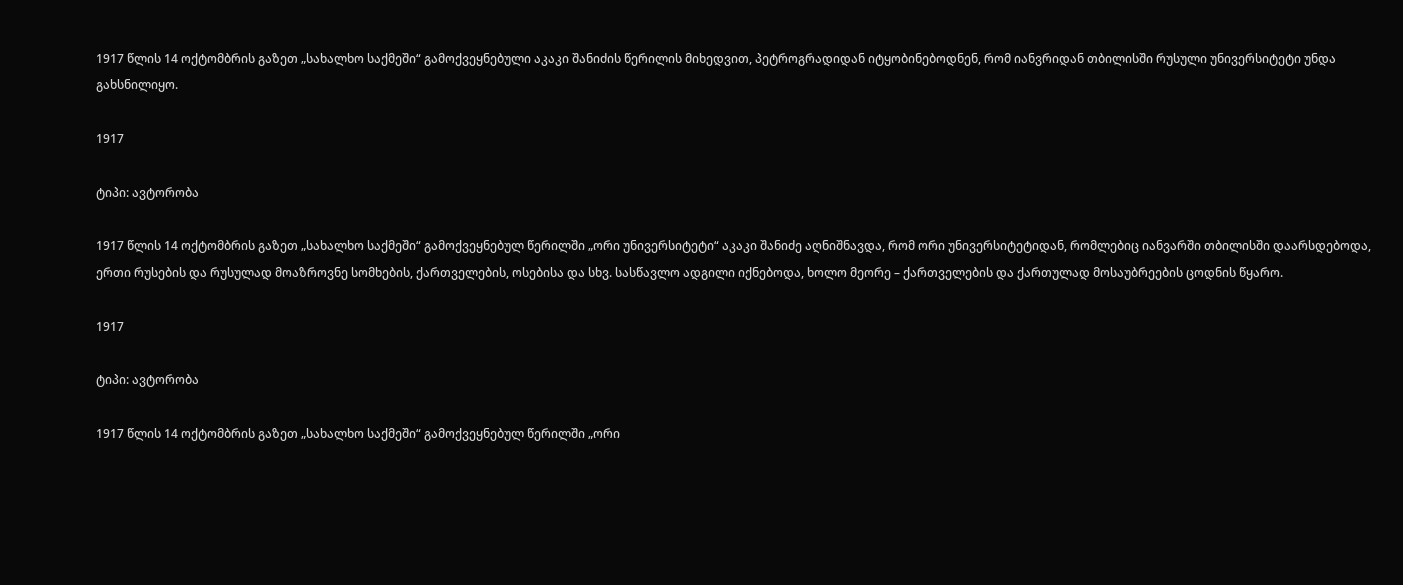1917 წლის 14 ოქტომბრის გაზეთ „სახალხო საქმეში“ გამოქვეყნებული აკაკი შანიძის წერილის მიხედვით, პეტროგრადიდან იტყობინებოდნენ, რომ იანვრიდან თბილისში რუსული უნივერსიტეტი უნდა გახსნილიყო.

1917

ტიპი: ავტორობა

1917 წლის 14 ოქტომბრის გაზეთ „სახალხო საქმეში“ გამოქვეყნებულ წერილში „ორი უნივერსიტეტი“ აკაკი შანიძე აღნიშნავდა, რომ ორი უნივერსიტეტიდან, რომლებიც იანვარში თბილისში დაარსდებოდა, ერთი რუსების და რუსულად მოაზროვნე სომხების, ქართველების, ოსებისა და სხვ. სასწავლო ადგილი იქნებოდა, ხოლო მეორე – ქართველების და ქართულად მოსაუბრეების ცოდნის წყარო.

1917

ტიპი: ავტორობა

1917 წლის 14 ოქტომბრის გაზეთ „სახალხო საქმეში“ გამოქვეყნებულ წერილში „ორი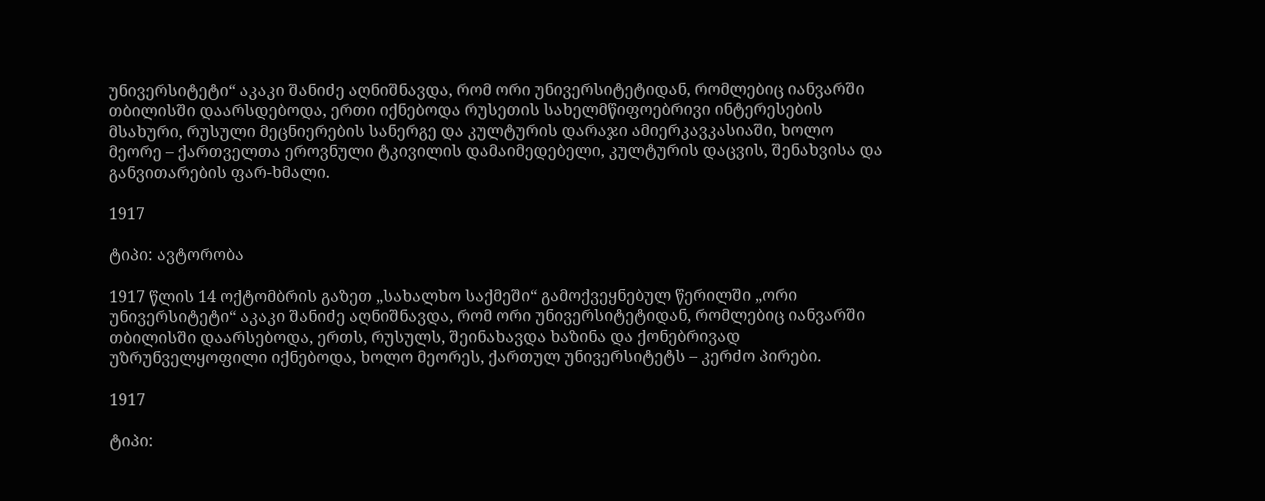უნივერსიტეტი“ აკაკი შანიძე აღნიშნავდა, რომ ორი უნივერსიტეტიდან, რომლებიც იანვარში თბილისში დაარსდებოდა, ერთი იქნებოდა რუსეთის სახელმწიფოებრივი ინტერესების მსახური, რუსული მეცნიერების სანერგე და კულტურის დარაჯი ამიერკავკასიაში, ხოლო მეორე – ქართველთა ეროვნული ტკივილის დამაიმედებელი, კულტურის დაცვის, შენახვისა და განვითარების ფარ-ხმალი.

1917

ტიპი: ავტორობა

1917 წლის 14 ოქტომბრის გაზეთ „სახალხო საქმეში“ გამოქვეყნებულ წერილში „ორი უნივერსიტეტი“ აკაკი შანიძე აღნიშნავდა, რომ ორი უნივერსიტეტიდან, რომლებიც იანვარში თბილისში დაარსებოდა, ერთს, რუსულს, შეინახავდა ხაზინა და ქონებრივად უზრუნველყოფილი იქნებოდა, ხოლო მეორეს, ქართულ უნივერსიტეტს – კერძო პირები.

1917

ტიპი: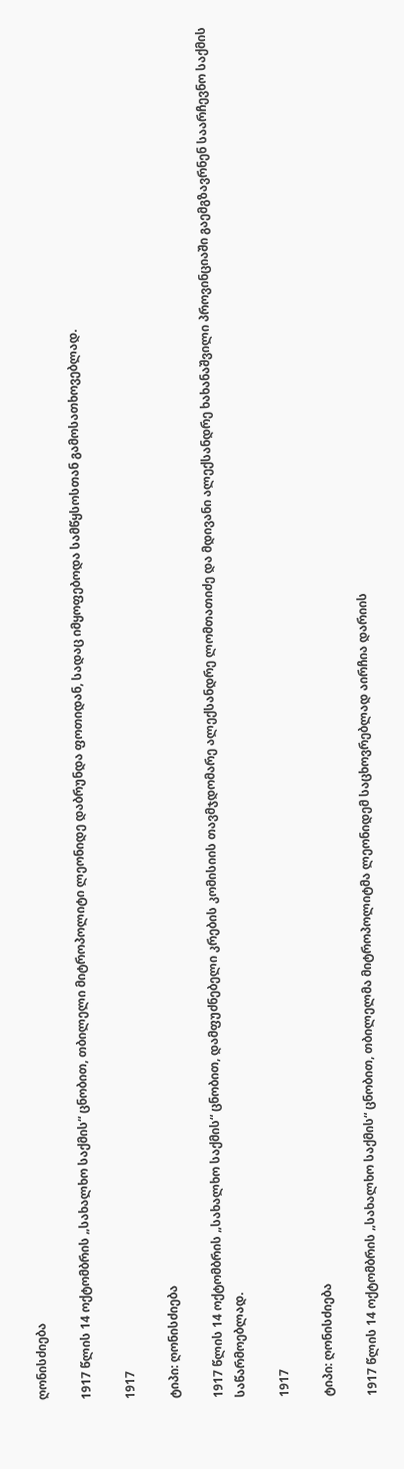ღონისძიება

1917 წლის 14 ოქტომბრის „სახალხო საქმის“ ცნობით, თბილელი მიტროპოლიტი ლეონიდე დაბრუნდა ფოთიდან, სადაც იმყოფებოდა სამწყსოსთან გამოსათხოვებლად.

1917

ტიპი: ღონისძიება

1917 წლის 14 ოქტომბრის „სახალხო საქმის“ ცნობით, დამფუძნებელი კრების კომისიის თავმჯდომარე ალექსანდრე ლომთათიძე და მდივანი ალექსანდრე ხახანაშვილი პროვინციაში გაემგზავრნენ საარჩევნო საქმის საწარმოებლად.

1917

ტიპი: ღონისძიება

1917 წლის 14 ოქტომბრის „სახალხო საქმის“ ცნობით, თბილელმა მიტროპოლიტმა ლეონიდემ საცხოვრებლად აირჩია დარიის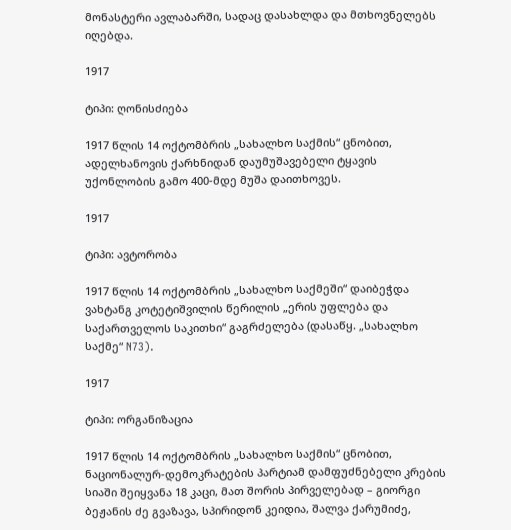მონასტერი ავლაბარში, სადაც დასახლდა და მთხოვნელებს იღებდა.

1917

ტიპი: ღონისძიება

1917 წლის 14 ოქტომბრის „სახალხო საქმის“ ცნობით, ადელხანოვის ქარხნიდან დაუმუშავებელი ტყავის უქონლობის გამო 400-მდე მუშა დაითხოვეს.

1917

ტიპი: ავტორობა

1917 წლის 14 ოქტომბრის „სახალხო საქმეში“ დაიბეჭდა ვახტანგ კოტეტიშვილის წერილის „ერის უფლება და საქართველოს საკითხი“ გაგრძელება (დასაწყ. „სახალხო საქმე“ N73).

1917

ტიპი: ორგანიზაცია

1917 წლის 14 ოქტომბრის „სახალხო საქმის“ ცნობით, ნაციონალურ-დემოკრატების პარტიამ დამფუძნებელი კრების სიაში შეიყვანა 18 კაცი, მათ შორის პირველებად – გიორგი ბეჟანის ძე გვაზავა, სპირიდონ კეიდია, შალვა ქარუმიძე,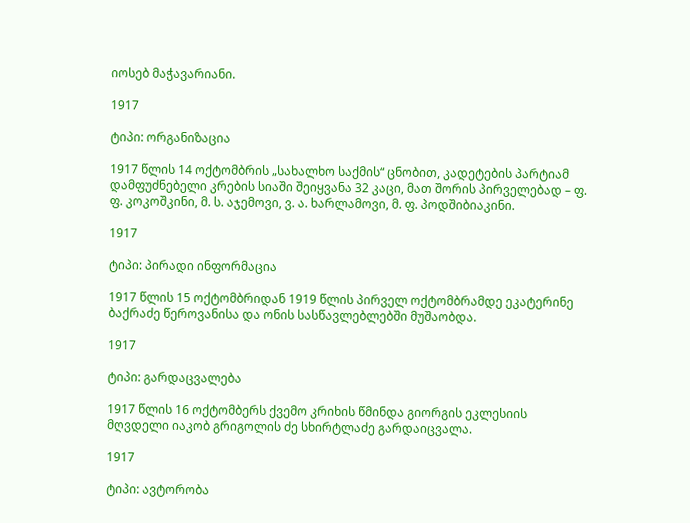იოსებ მაჭავარიანი.

1917

ტიპი: ორგანიზაცია

1917 წლის 14 ოქტომბრის „სახალხო საქმის“ ცნობით, კადეტების პარტიამ დამფუძნებელი კრების სიაში შეიყვანა 32 კაცი, მათ შორის პირველებად – ფ. ფ. კოკოშკინი, მ. ს. აჯემოვი, ვ. ა. ხარლამოვი, მ. ფ. პოდშიბიაკინი.

1917

ტიპი: პირადი ინფორმაცია

1917 წლის 15 ოქტომბრიდან 1919 წლის პირველ ოქტომბრამდე ეკატერინე ბაქრაძე წეროვანისა და ონის სასწავლებლებში მუშაობდა.

1917

ტიპი: გარდაცვალება

1917 წლის 16 ოქტომბერს ქვემო კრიხის წმინდა გიორგის ეკლესიის მღვდელი იაკობ გრიგოლის ძე სხირტლაძე გარდაიცვალა.

1917

ტიპი: ავტორობა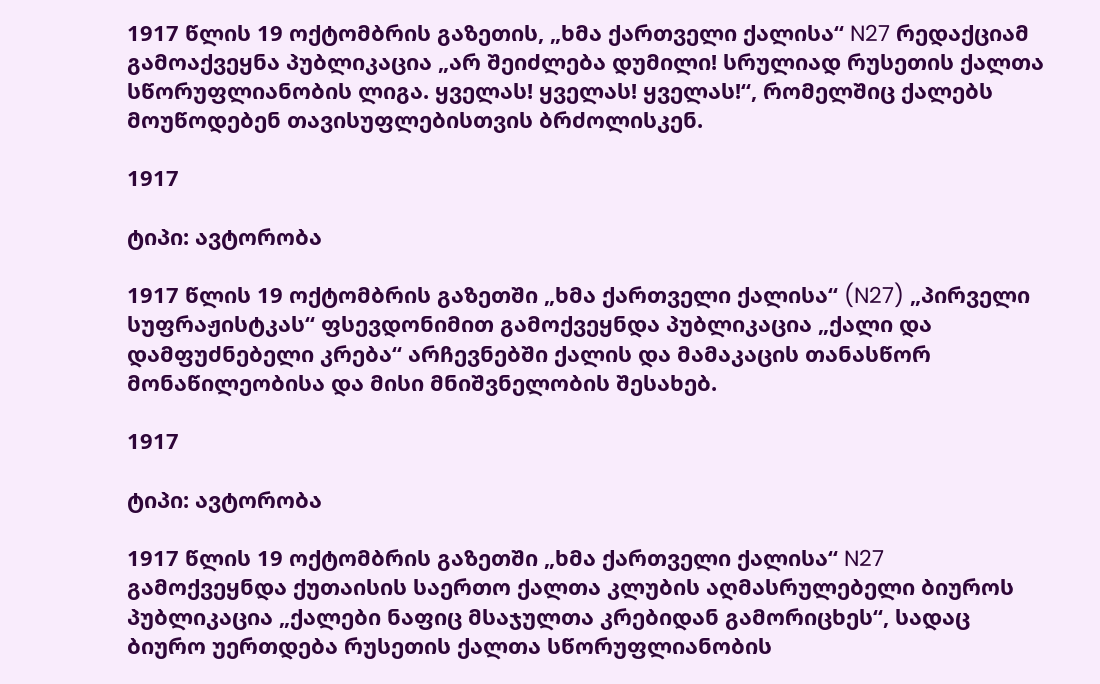1917 წლის 19 ოქტომბრის გაზეთის, „ხმა ქართველი ქალისა“ N27 რედაქციამ გამოაქვეყნა პუბლიკაცია „არ შეიძლება დუმილი! სრულიად რუსეთის ქალთა სწორუფლიანობის ლიგა. ყველას! ყველას! ყველას!“, რომელშიც ქალებს მოუწოდებენ თავისუფლებისთვის ბრძოლისკენ.

1917

ტიპი: ავტორობა

1917 წლის 19 ოქტომბრის გაზეთში „ხმა ქართველი ქალისა“ (N27) „პირველი სუფრაჟისტკას“ ფსევდონიმით გამოქვეყნდა პუბლიკაცია „ქალი და დამფუძნებელი კრება“ არჩევნებში ქალის და მამაკაცის თანასწორ მონაწილეობისა და მისი მნიშვნელობის შესახებ.

1917

ტიპი: ავტორობა

1917 წლის 19 ოქტომბრის გაზეთში „ხმა ქართველი ქალისა“ N27 გამოქვეყნდა ქუთაისის საერთო ქალთა კლუბის აღმასრულებელი ბიუროს პუბლიკაცია „ქალები ნაფიც მსაჯულთა კრებიდან გამორიცხეს“, სადაც ბიურო უერთდება რუსეთის ქალთა სწორუფლიანობის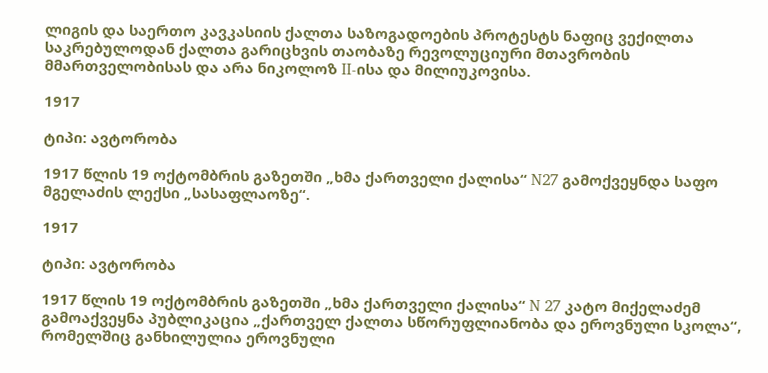ლიგის და საერთო კავკასიის ქალთა საზოგადოების პროტესტს ნაფიც ვექილთა საკრებულოდან ქალთა გარიცხვის თაობაზე რევოლუციური მთავრობის მმართველობისას და არა ნიკოლოზ II-ისა და მილიუკოვისა.

1917

ტიპი: ავტორობა

1917 წლის 19 ოქტომბრის გაზეთში „ხმა ქართველი ქალისა“ N27 გამოქვეყნდა საფო მგელაძის ლექსი „სასაფლაოზე“.

1917

ტიპი: ავტორობა

1917 წლის 19 ოქტომბრის გაზეთში „ხმა ქართველი ქალისა“ N 27 კატო მიქელაძემ გამოაქვეყნა პუბლიკაცია „ქართველ ქალთა სწორუფლიანობა და ეროვნული სკოლა“, რომელშიც განხილულია ეროვნული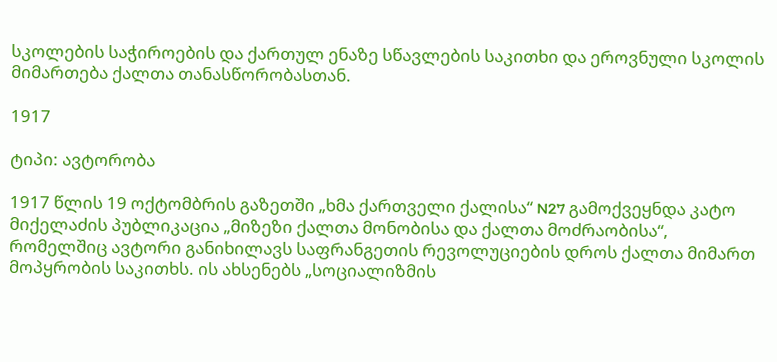სკოლების საჭიროების და ქართულ ენაზე სწავლების საკითხი და ეროვნული სკოლის მიმართება ქალთა თანასწორობასთან.

1917

ტიპი: ავტორობა

1917 წლის 19 ოქტომბრის გაზეთში „ხმა ქართველი ქალისა“ N27 გამოქვეყნდა კატო მიქელაძის პუბლიკაცია „მიზეზი ქალთა მონობისა და ქალთა მოძრაობისა“, რომელშიც ავტორი განიხილავს საფრანგეთის რევოლუციების დროს ქალთა მიმართ მოპყრობის საკითხს. ის ახსენებს „სოციალიზმის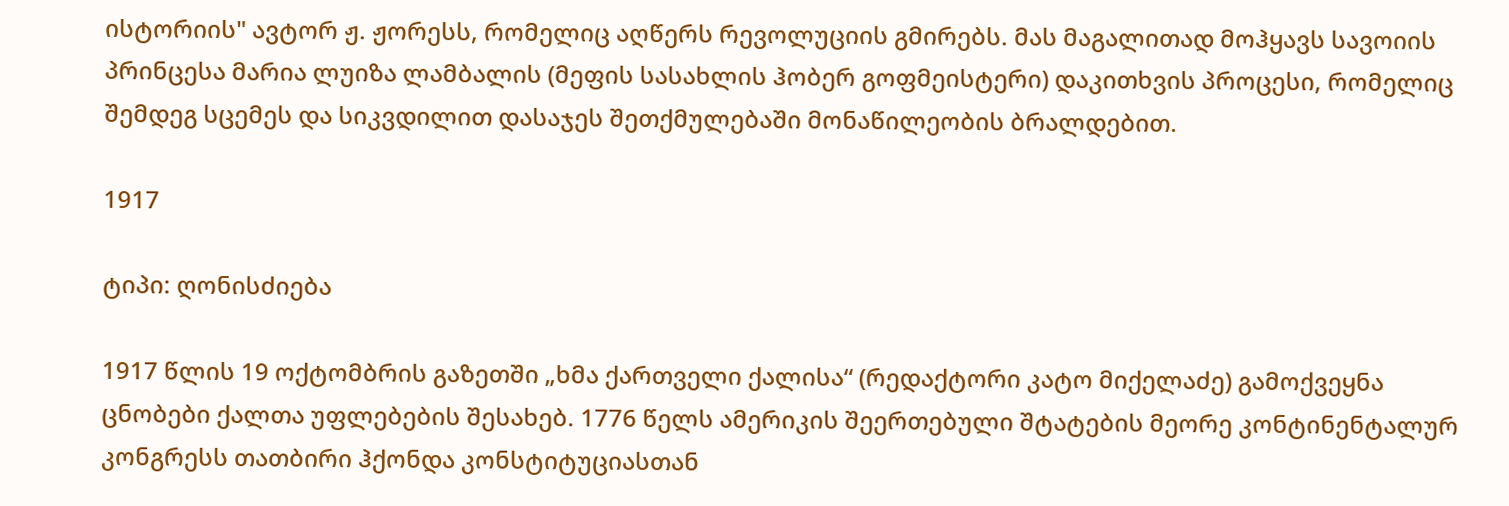ისტორიის" ავტორ ჟ. ჟორესს, რომელიც აღწერს რევოლუციის გმირებს. მას მაგალითად მოჰყავს სავოიის პრინცესა მარია ლუიზა ლამბალის (მეფის სასახლის ჰობერ გოფმეისტერი) დაკითხვის პროცესი, რომელიც შემდეგ სცემეს და სიკვდილით დასაჯეს შეთქმულებაში მონაწილეობის ბრალდებით.

1917

ტიპი: ღონისძიება

1917 წლის 19 ოქტომბრის გაზეთში „ხმა ქართველი ქალისა“ (რედაქტორი კატო მიქელაძე) გამოქვეყნა ცნობები ქალთა უფლებების შესახებ. 1776 წელს ამერიკის შეერთებული შტატების მეორე კონტინენტალურ კონგრესს თათბირი ჰქონდა კონსტიტუციასთან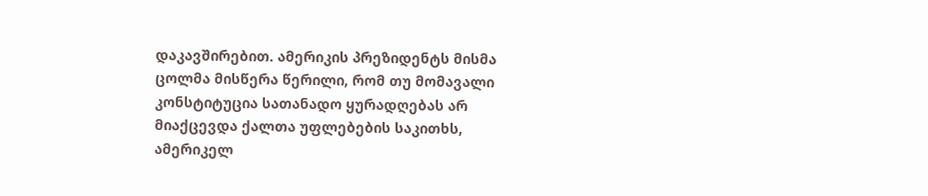დაკავშირებით. ამერიკის პრეზიდენტს მისმა ცოლმა მისწერა წერილი, რომ თუ მომავალი კონსტიტუცია სათანადო ყურადღებას არ მიაქცევდა ქალთა უფლებების საკითხს, ამერიკელ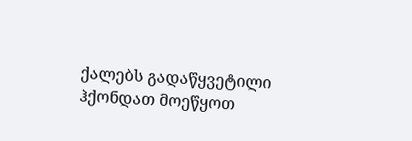ქალებს გადაწყვეტილი ჰქონდათ მოეწყოთ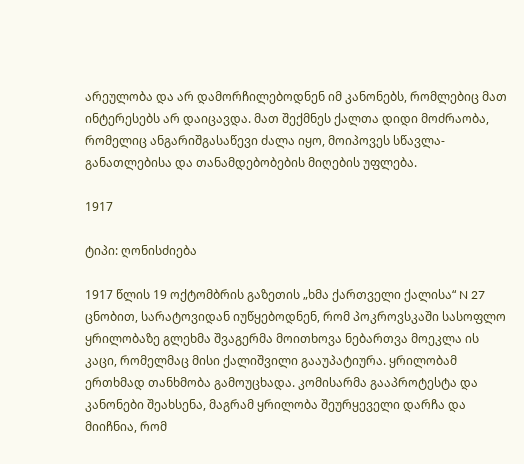არეულობა და არ დამორჩილებოდნენ იმ კანონებს, რომლებიც მათ ინტერესებს არ დაიცავდა. მათ შექმნეს ქალთა დიდი მოძრაობა, რომელიც ანგარიშგასაწევი ძალა იყო, მოიპოვეს სწავლა-განათლებისა და თანამდებობების მიღების უფლება.

1917

ტიპი: ღონისძიება

1917 წლის 19 ოქტომბრის გაზეთის „ხმა ქართველი ქალისა“ N 27 ცნობით, სარატოვიდან იუწყებოდნენ, რომ პოკროვსკაში სასოფლო ყრილობაზე გლეხმა შვაგერმა მოითხოვა ნებართვა მოეკლა ის კაცი, რომელმაც მისი ქალიშვილი გააუპატიურა. ყრილობამ ერთხმად თანხმობა გამოუცხადა. კომისარმა გააპროტესტა და კანონები შეახსენა, მაგრამ ყრილობა შეურყეველი დარჩა და მიიჩნია, რომ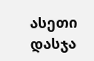ასეთი დასჯა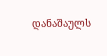დანაშაულს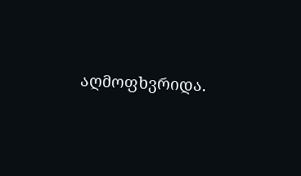აღმოფხვრიდა.